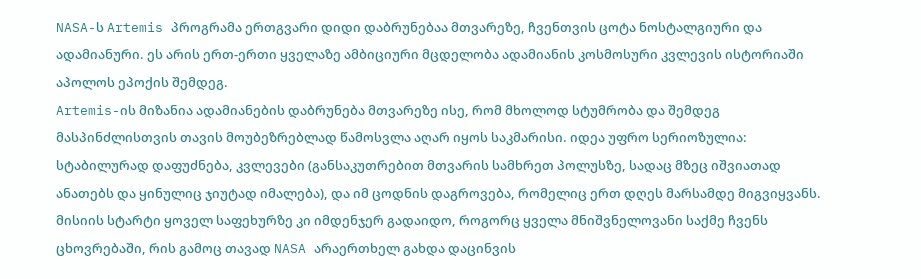NASA-ს Artemis პროგრამა ერთგვარი დიდი დაბრუნებაა მთვარეზე, ჩვენთვის ცოტა ნოსტალგიური და ადამიანური. ეს არის ერთ-ერთი ყველაზე ამბიციური მცდელობა ადამიანის კოსმოსური კვლევის ისტორიაში აპოლოს ეპოქის შემდეგ.
Artemis-ის მიზანია ადამიანების დაბრუნება მთვარეზე ისე, რომ მხოლოდ სტუმრობა და შემდეგ მასპინძლისთვის თავის მოუბეზრებლად წამოსვლა აღარ იყოს საკმარისი. იდეა უფრო სერიოზულია: სტაბილურად დაფუძნება, კვლევები (განსაკუთრებით მთვარის სამხრეთ პოლუსზე, სადაც მზეც იშვიათად ანათებს და ყინულიც ჯიუტად იმალება), და იმ ცოდნის დაგროვება, რომელიც ერთ დღეს მარსამდე მიგვიყვანს. მისიის სტარტი ყოველ საფეხურზე კი იმდენჯერ გადაიდო, როგორც ყველა მნიშვნელოვანი საქმე ჩვენს ცხოვრებაში, რის გამოც თავად NASA არაერთხელ გახდა დაცინვის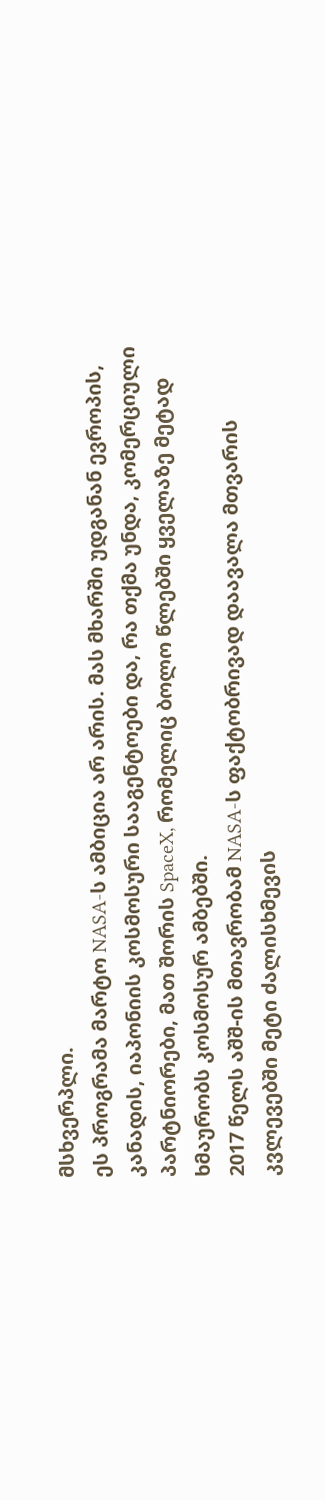მსხვერპლი.
ეს პროგრამა მარტო NASA-ს ამბიცია არ არის. მას მხარში უდგანან ევროპის, კანადის, იაპონიის კოსმოსური სააგენტოები და, რა თქმა უნდა, კომერციული პარტნიორები, მათ შორის SpaceX, რომელიც ბოლო წლებში ყველაზე მეტად ხმაურობს კოსმოსურ ამბებში.
2017 წელს აშშ-ის მთავრობამ NASA-ს ფაქტობრივად დაავალა მთვარის კვლევებში მეტი ძალისხმევის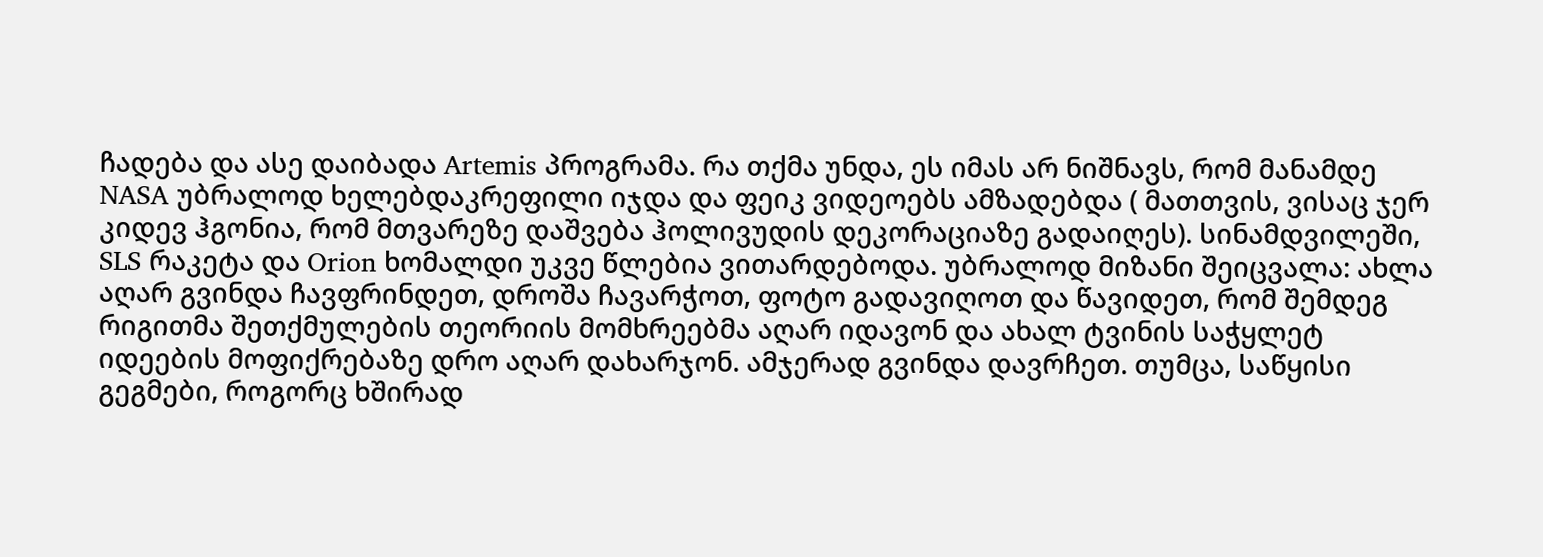ჩადება და ასე დაიბადა Artemis პროგრამა. რა თქმა უნდა, ეს იმას არ ნიშნავს, რომ მანამდე NASA უბრალოდ ხელებდაკრეფილი იჯდა და ფეიკ ვიდეოებს ამზადებდა ( მათთვის, ვისაც ჯერ კიდევ ჰგონია, რომ მთვარეზე დაშვება ჰოლივუდის დეკორაციაზე გადაიღეს). სინამდვილეში, SLS რაკეტა და Orion ხომალდი უკვე წლებია ვითარდებოდა. უბრალოდ მიზანი შეიცვალა: ახლა აღარ გვინდა ჩავფრინდეთ, დროშა ჩავარჭოთ, ფოტო გადავიღოთ და წავიდეთ, რომ შემდეგ რიგითმა შეთქმულების თეორიის მომხრეებმა აღარ იდავონ და ახალ ტვინის საჭყლეტ იდეების მოფიქრებაზე დრო აღარ დახარჯონ. ამჯერად გვინდა დავრჩეთ. თუმცა, საწყისი გეგმები, როგორც ხშირად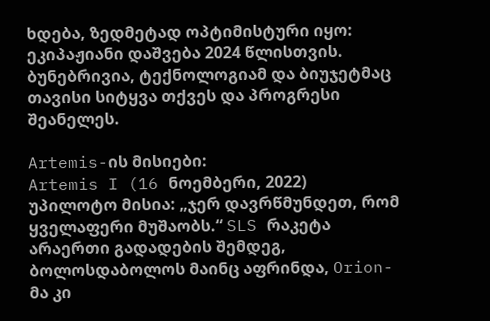ხდება, ზედმეტად ოპტიმისტური იყო: ეკიპაჟიანი დაშვება 2024 წლისთვის. ბუნებრივია, ტექნოლოგიამ და ბიუჯეტმაც თავისი სიტყვა თქვეს და პროგრესი შეანელეს.

Artemis-ის მისიები:
Artemis I (16 ნოემბერი, 2022)
უპილოტო მისია: „ჯერ დავრწმუნდეთ, რომ ყველაფერი მუშაობს.“ SLS რაკეტა არაერთი გადადების შემდეგ, ბოლოსდაბოლოს მაინც აფრინდა, Orion-მა კი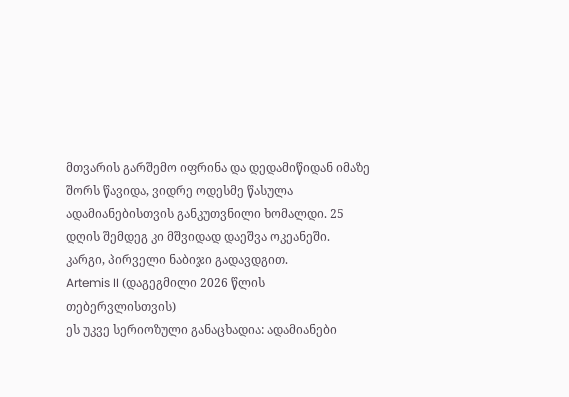მთვარის გარშემო იფრინა და დედამიწიდან იმაზე შორს წავიდა, ვიდრე ოდესმე წასულა ადამიანებისთვის განკუთვნილი ხომალდი. 25 დღის შემდეგ კი მშვიდად დაეშვა ოკეანეში.
კარგი, პირველი ნაბიჯი გადავდგით.
Artemis II (დაგეგმილი 2026 წლის თებერვლისთვის)
ეს უკვე სერიოზული განაცხადია: ადამიანები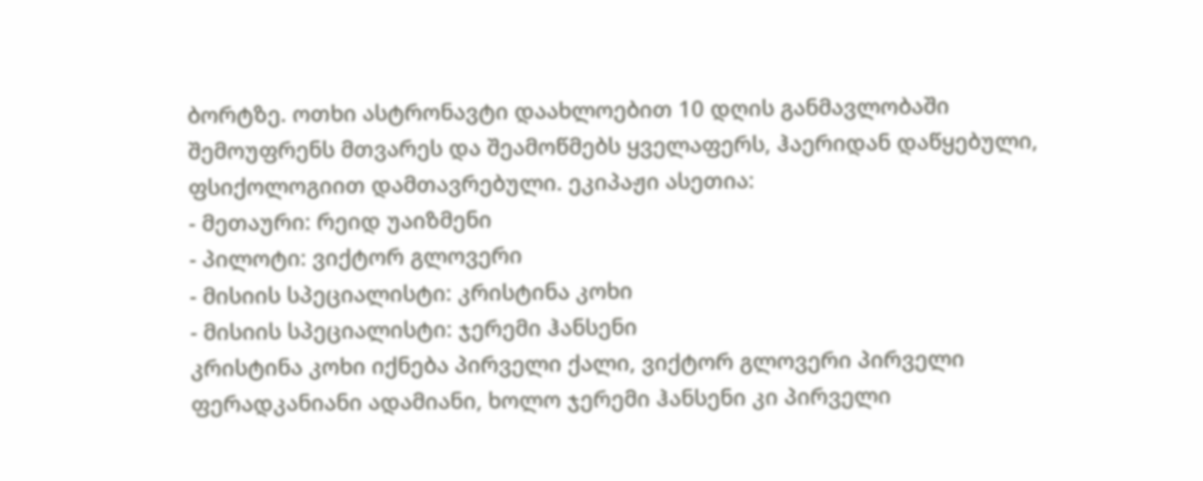ბორტზე. ოთხი ასტრონავტი დაახლოებით 10 დღის განმავლობაში შემოუფრენს მთვარეს და შეამოწმებს ყველაფერს, ჰაერიდან დაწყებული, ფსიქოლოგიით დამთავრებული. ეკიპაჟი ასეთია:
- მეთაური: რეიდ უაიზმენი
- პილოტი: ვიქტორ გლოვერი
- მისიის სპეციალისტი: კრისტინა კოხი
- მისიის სპეციალისტი: ჯერემი ჰანსენი
კრისტინა კოხი იქნება პირველი ქალი, ვიქტორ გლოვერი პირველი ფერადკანიანი ადამიანი, ხოლო ჯერემი ჰანსენი კი პირველი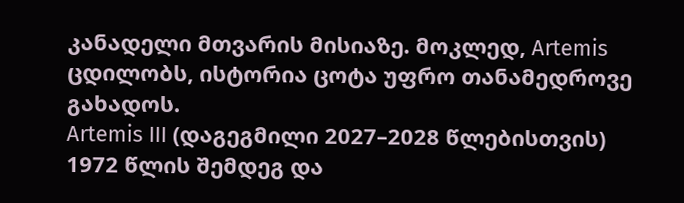კანადელი მთვარის მისიაზე. მოკლედ, Artemis ცდილობს, ისტორია ცოტა უფრო თანამედროვე გახადოს.
Artemis III (დაგეგმილი 2027–2028 წლებისთვის)
1972 წლის შემდეგ და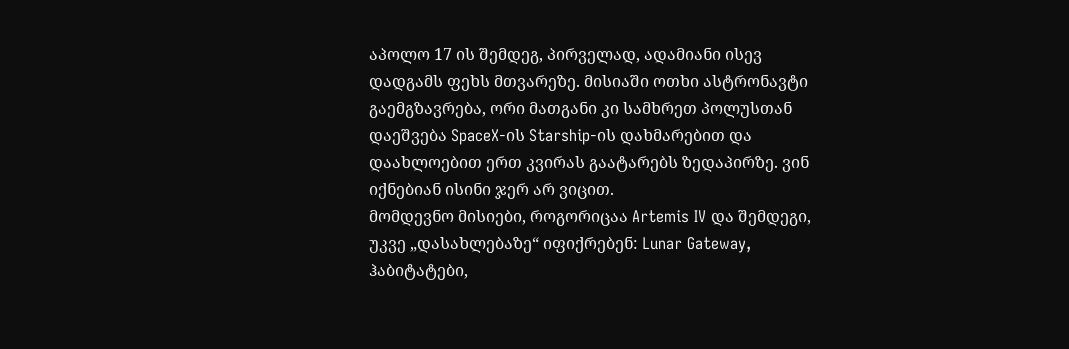აპოლო 17 ის შემდეგ, პირველად, ადამიანი ისევ დადგამს ფეხს მთვარეზე. მისიაში ოთხი ასტრონავტი გაემგზავრება, ორი მათგანი კი სამხრეთ პოლუსთან დაეშვება SpaceX-ის Starship-ის დახმარებით და დაახლოებით ერთ კვირას გაატარებს ზედაპირზე. ვინ იქნებიან ისინი ჯერ არ ვიცით.
მომდევნო მისიები, როგორიცაა Artemis IV და შემდეგი, უკვე „დასახლებაზე“ იფიქრებენ: Lunar Gateway, ჰაბიტატები,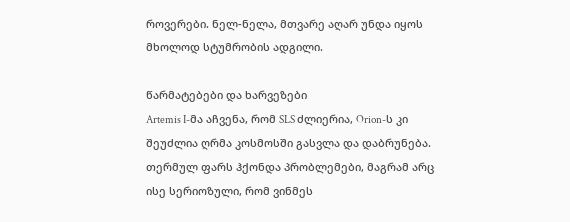როვერები. ნელ-ნელა, მთვარე აღარ უნდა იყოს მხოლოდ სტუმრობის ადგილი.

წარმატებები და ხარვეზები
Artemis I-მა აჩვენა, რომ SLS ძლიერია, Orion-ს კი შეუძლია ღრმა კოსმოსში გასვლა და დაბრუნება. თერმულ ფარს ჰქონდა პრობლემები, მაგრამ არც ისე სერიოზული, რომ ვინმეს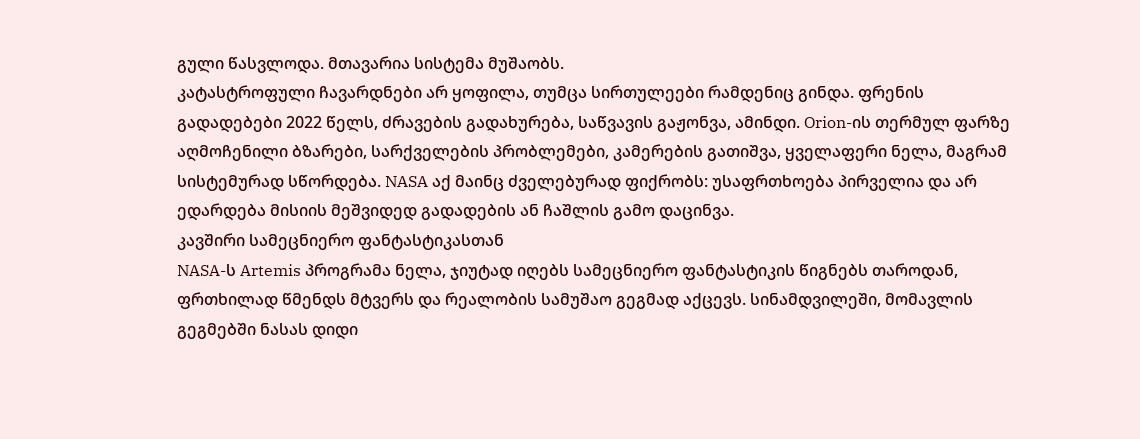გული წასვლოდა. მთავარია სისტემა მუშაობს.
კატასტროფული ჩავარდნები არ ყოფილა, თუმცა სირთულეები რამდენიც გინდა. ფრენის გადადებები 2022 წელს, ძრავების გადახურება, საწვავის გაჟონვა, ამინდი. Orion-ის თერმულ ფარზე აღმოჩენილი ბზარები, სარქველების პრობლემები, კამერების გათიშვა, ყველაფერი ნელა, მაგრამ სისტემურად სწორდება. NASA აქ მაინც ძველებურად ფიქრობს: უსაფრთხოება პირველია და არ ედარდება მისიის მეშვიდედ გადადების ან ჩაშლის გამო დაცინვა.
კავშირი სამეცნიერო ფანტასტიკასთან
NASA-ს Artemis პროგრამა ნელა, ჯიუტად იღებს სამეცნიერო ფანტასტიკის წიგნებს თაროდან, ფრთხილად წმენდს მტვერს და რეალობის სამუშაო გეგმად აქცევს. სინამდვილეში, მომავლის გეგმებში ნასას დიდი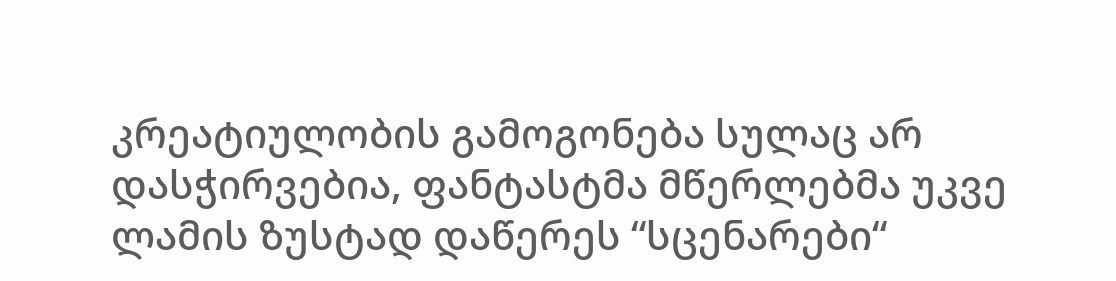კრეატიულობის გამოგონება სულაც არ დასჭირვებია, ფანტასტმა მწერლებმა უკვე ლამის ზუსტად დაწერეს “სცენარები“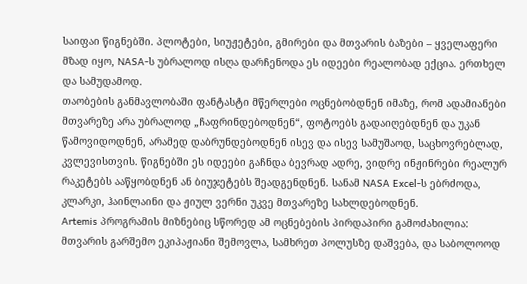საიფაი წიგნებში. პლოტები, სიუჟეტები, გმირები და მთვარის ბაზები – ყველაფერი მზად იყო, NASA-ს უბრალოდ ისღა დარჩენოდა ეს იდეები რეალობად ექცია. ერთხელ და სამუდამოდ.
თაობების განმავლობაში ფანტასტი მწერლები ოცნებობდნენ იმაზე, რომ ადამიანები მთვარეზე არა უბრალოდ „ჩაფრინდებოდნენ“, ფოტოებს გადაიღებდნენ და უკან წამოვიდოდნენ, არამედ დაბრუნდებოდნენ ისევ და ისევ სამუშაოდ, საცხოვრებლად, კვლევისთვის. წიგნებში ეს იდეები გაჩნდა ბევრად ადრე, ვიდრე ინჟინრები რეალურ რაკეტებს ააწყობდნენ ან ბიუჯეტებს შეადგენდნენ. სანამ NASA Excel-ს ებრძოდა, კლარკი, ჰაინლაინი და ჟიულ ვერნი უკვე მთვარეზე სახლდებოდნენ.
Artemis პროგრამის მიზნებიც სწორედ ამ ოცნებების პირდაპირი გამოძახილია:
მთვარის გარშემო ეკიპაჟიანი შემოვლა, სამხრეთ პოლუსზე დაშვება, და საბოლოოდ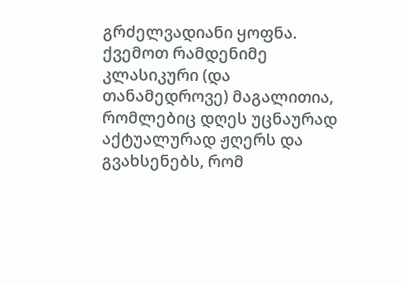გრძელვადიანი ყოფნა. ქვემოთ რამდენიმე კლასიკური (და თანამედროვე) მაგალითია, რომლებიც დღეს უცნაურად აქტუალურად ჟღერს და გვახსენებს, რომ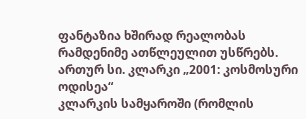ფანტაზია ხშირად რეალობას რამდენიმე ათწლეულით უსწრებს.
ართურ სი. კლარკი „2001: კოსმოსური ოდისეა“
კლარკის სამყაროში (რომლის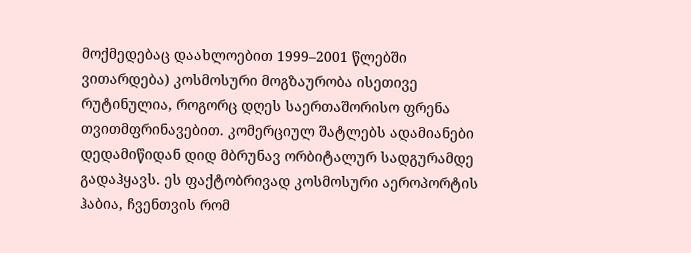მოქმედებაც დაახლოებით 1999–2001 წლებში ვითარდება) კოსმოსური მოგზაურობა ისეთივე რუტინულია, როგორც დღეს საერთაშორისო ფრენა თვითმფრინავებით. კომერციულ შატლებს ადამიანები დედამიწიდან დიდ მბრუნავ ორბიტალურ სადგურამდე გადაჰყავს. ეს ფაქტობრივად კოსმოსური აეროპორტის ჰაბია, ჩვენთვის რომ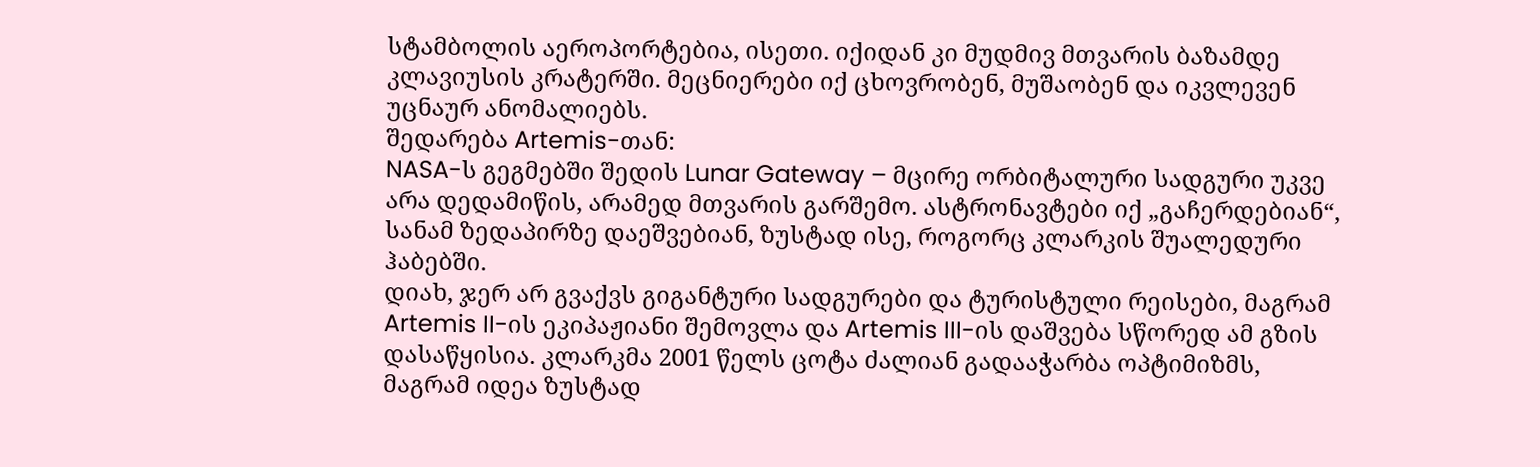სტამბოლის აეროპორტებია, ისეთი. იქიდან კი მუდმივ მთვარის ბაზამდე კლავიუსის კრატერში. მეცნიერები იქ ცხოვრობენ, მუშაობენ და იკვლევენ უცნაურ ანომალიებს.
შედარება Artemis-თან:
NASA-ს გეგმებში შედის Lunar Gateway – მცირე ორბიტალური სადგური უკვე არა დედამიწის, არამედ მთვარის გარშემო. ასტრონავტები იქ „გაჩერდებიან“, სანამ ზედაპირზე დაეშვებიან, ზუსტად ისე, როგორც კლარკის შუალედური ჰაბებში.
დიახ, ჯერ არ გვაქვს გიგანტური სადგურები და ტურისტული რეისები, მაგრამ Artemis II-ის ეკიპაჟიანი შემოვლა და Artemis III-ის დაშვება სწორედ ამ გზის დასაწყისია. კლარკმა 2001 წელს ცოტა ძალიან გადააჭარბა ოპტიმიზმს, მაგრამ იდეა ზუსტად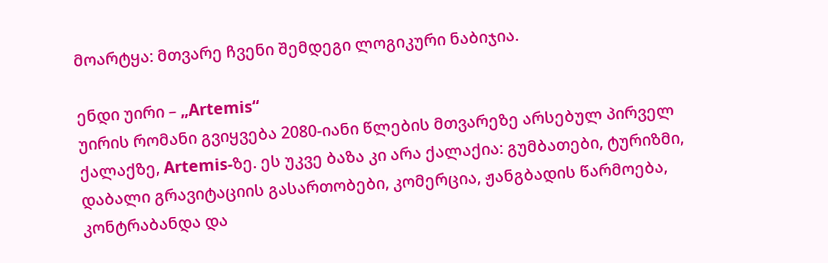მოარტყა: მთვარე ჩვენი შემდეგი ლოგიკური ნაბიჯია.

ენდი უირი – „Artemis“
უირის რომანი გვიყვება 2080-იანი წლების მთვარეზე არსებულ პირველ ქალაქზე, Artemis-ზე. ეს უკვე ბაზა კი არა ქალაქია: გუმბათები, ტურიზმი, დაბალი გრავიტაციის გასართობები, კომერცია, ჟანგბადის წარმოება, კონტრაბანდა და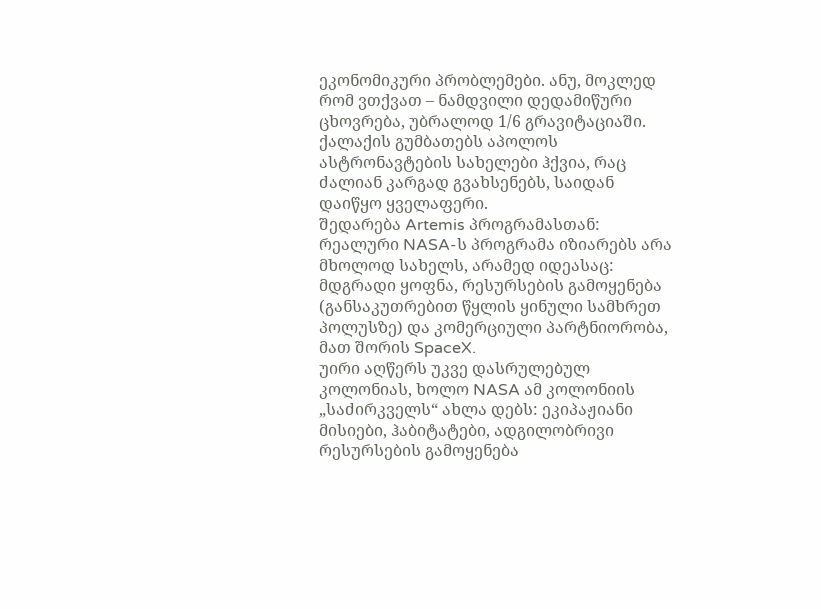ეკონომიკური პრობლემები. ანუ, მოკლედ რომ ვთქვათ – ნამდვილი დედამიწური ცხოვრება, უბრალოდ 1/6 გრავიტაციაში.
ქალაქის გუმბათებს აპოლოს ასტრონავტების სახელები ჰქვია, რაც ძალიან კარგად გვახსენებს, საიდან დაიწყო ყველაფერი.
შედარება Artemis პროგრამასთან:
რეალური NASA-ს პროგრამა იზიარებს არა მხოლოდ სახელს, არამედ იდეასაც: მდგრადი ყოფნა, რესურსების გამოყენება (განსაკუთრებით წყლის ყინული სამხრეთ პოლუსზე) და კომერციული პარტნიორობა, მათ შორის SpaceX.
უირი აღწერს უკვე დასრულებულ კოლონიას, ხოლო NASA ამ კოლონიის „საძირკველს“ ახლა დებს: ეკიპაჟიანი მისიები, ჰაბიტატები, ადგილობრივი რესურსების გამოყენება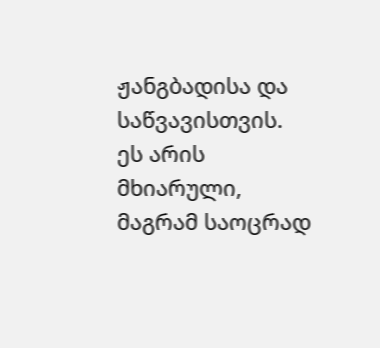ჟანგბადისა და საწვავისთვის. ეს არის მხიარული, მაგრამ საოცრად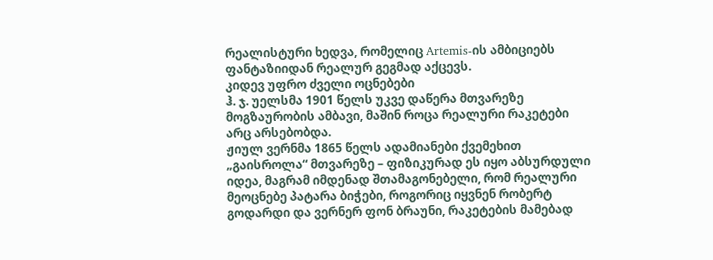რეალისტური ხედვა, რომელიც Artemis-ის ამბიციებს ფანტაზიიდან რეალურ გეგმად აქცევს.
კიდევ უფრო ძველი ოცნებები
ჰ. ჯ. უელსმა 1901 წელს უკვე დაწერა მთვარეზე მოგზაურობის ამბავი, მაშინ როცა რეალური რაკეტები არც არსებობდა.
ჟიულ ვერნმა 1865 წელს ადამიანები ქვემეხით „გაისროლა“ მთვარეზე – ფიზიკურად ეს იყო აბსურდული იდეა, მაგრამ იმდენად შთამაგონებელი, რომ რეალური მეოცნებე პატარა ბიჭები, როგორიც იყვნენ რობერტ გოდარდი და ვერნერ ფონ ბრაუნი, რაკეტების მამებად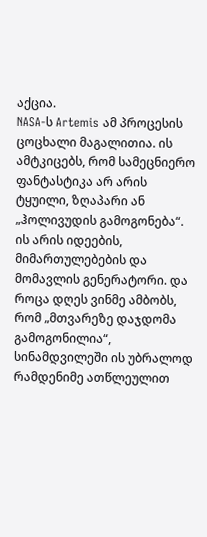აქცია.
NASA-ს Artemis ამ პროცესის ცოცხალი მაგალითია. ის ამტკიცებს, რომ სამეცნიერო ფანტასტიკა არ არის ტყუილი, ზღაპარი ან „ჰოლივუდის გამოგონება“. ის არის იდეების, მიმართულებების და მომავლის გენერატორი. და როცა დღეს ვინმე ამბობს, რომ „მთვარეზე დაჯდომა გამოგონილია“, სინამდვილეში ის უბრალოდ რამდენიმე ათწლეულით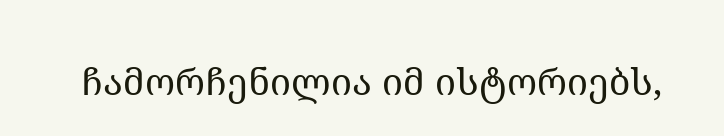ჩამორჩენილია იმ ისტორიებს,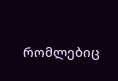რომლებიც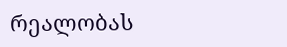რეალობას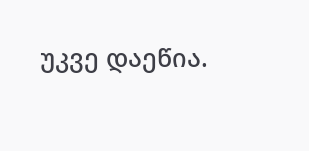უკვე დაეწია.